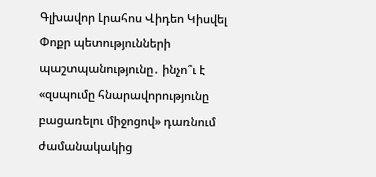Գլխավոր Լրահոս Վիդեո Կիսվել
Փոքր պետությունների պաշտպանությունը․ ինչո՞ւ է «զսպումը հնարավորությունը բացառելու միջոցով» դառնում ժամանակակից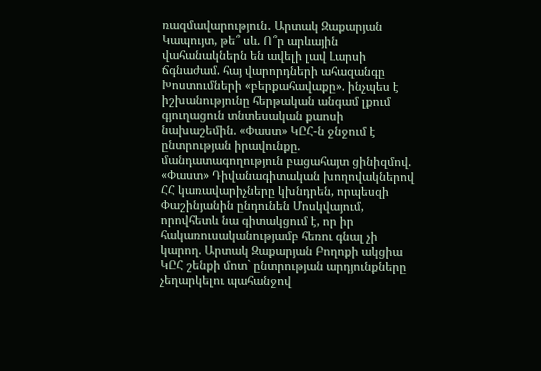ռազմավարություն․ Արտակ Զաքարյան Կապույտ, թե՞ սև. Ո՞ր արևային վահանակներն են ավելի լավ Լարսի ճգնաժամ. հայ վարորդների ահազանգը Խոստումների «բերքահավաքը». ինչպես է իշխանությունը հերթական անգամ լքում գյուղացուն տնտեսական քաոսի նախաշեմին. «Փաստ» ԿԸՀ-ն ջնջում է ընտրության իրավունքը. մանդատագողություն բացահայտ ցինիզմով. «Փաստ» Դիվանագիտական խողովակներով ՀՀ կառավարիչները կխնդրեն, որպեսզի Փաշինյանին ընդունեն Մոսկվայում, որովհետև նա գիտակցում է, որ իր հակառուսականությամբ հեռու գնալ չի կարող. Արտակ Զաքարյան Բողոքի ակցիա ԿԸՀ շենքի մոտ` ընտրության արդյունքները չեղարկելու պահանջով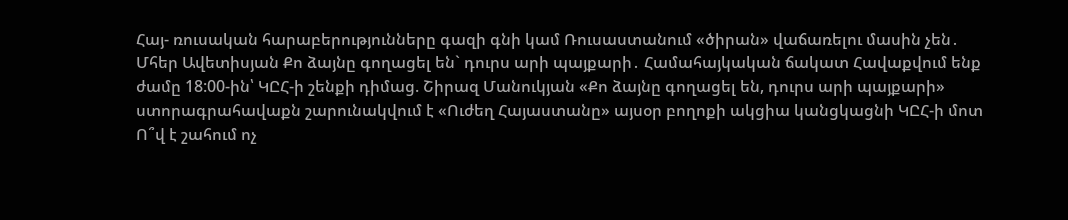Հայ- ռուսական հարաբերությունները գազի գնի կամ Ռուսաստանում «ծիրան» վաճառելու մասին չեն․ Մհեր Ավետիսյան Քո ձայնը գողացել են` դուրս արի պայքարի․ Համահայկական ճակատ Հավաքվում ենք ժամը 18:00-ին՝ ԿԸՀ-ի շենքի դիմաց. Շիրազ Մանուկյան «Քո ձայնը գողացել են, դուրս արի պայքարի» ստորագրահավաքն շարունակվում է «Ուժեղ Հայաստանը» այսօր բողոքի ակցիա կանցկացնի ԿԸՀ-ի մոտ
Ո՞վ է շահում ոչ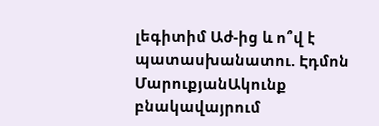լեգիտիմ Աժ-ից և ո՞վ է պատասխանատու. Էդմոն ՄարուքյանԱկունք բնակավայրում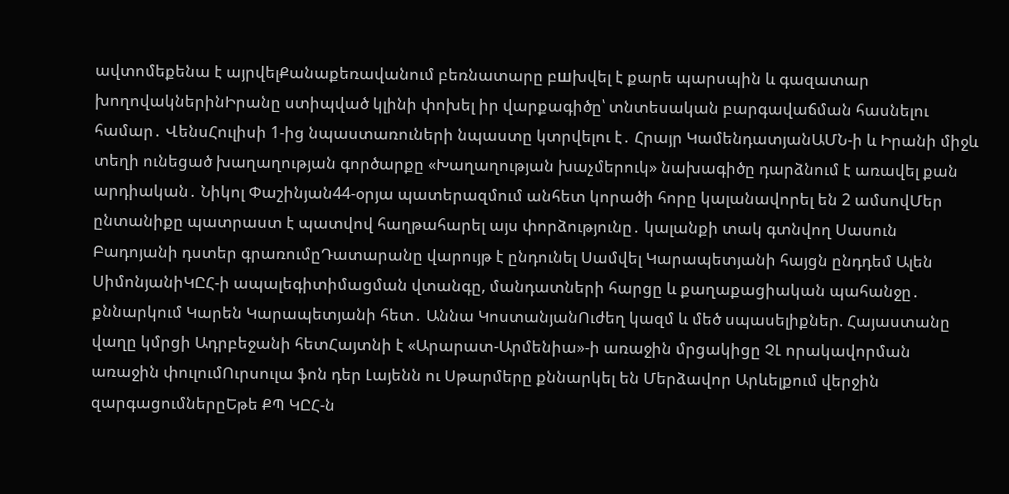ավտոմեքենա է այրվելՔանաքեռավանում բեռնատարը բшխվել է քարե պարսպին և գազատար խողովակներինԻրանը ստիպված կլինի փոխել իր վարքագիծը՝ տնտեսական բարգավաճման հասնելու համար․ ՎենսՀուլիսի 1-ից նպաստառուների նպաստը կտրվելու է․ Հրայր ԿամենդատյանԱՄՆ-ի և Իրանի միջև տեղի ունեցած խաղաղության գործարքը «Խաղաղության խաչմերուկ» նախագիծը դարձնում է առավել քան արդիական․ Նիկոլ Փաշինյան44-օրյա պատերազմում անհետ կորածի հորը կալանավորել են 2 ամսովՄեր ընտանիքը պատրաստ է պատվով հաղթահարել այս փորձությունը․ կալանքի տակ գտնվող Սասուն Բադոյանի դստեր գրառումըԴատարանը վարույթ է ընդունել Սամվել Կարապետյանի հայցն ընդդեմ Ալեն ՍիմոնյանիԿԸՀ-ի ապալեգիտիմացման վտանգը, մանդատների հարցը և քաղաքացիական պահանջը․ քննարկում Կարեն Կարապետյանի հետ․ Աննա ԿոստանյանՈւժեղ կազմ և մեծ սպասելիքներ. Հայաստանը վաղը կմրցի Ադրբեջանի հետՀայտնի է «Արարատ-Արմենիա»-ի առաջին մրցակիցը ՉԼ որակավորման առաջին փուլումՈւրսուլա ֆոն դեր Լայենն ու Սթարմերը քննարկել են Մերձավոր Արևելքում վերջին զարգացումներըԵթե ՔՊ ԿԸՀ-ն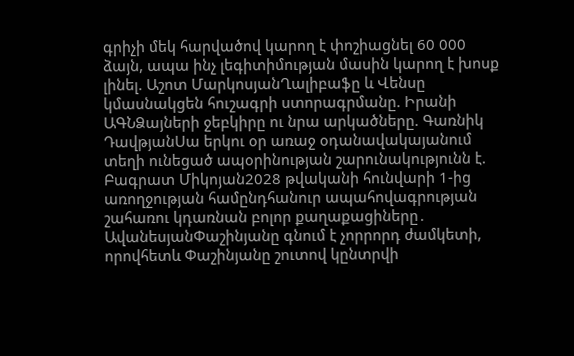գրիչի մեկ հարվածով կարող է փոշիացնել 60 000 ձայն, ապա ինչ լեգիտիմության մասին կարող է խոսք լինել. Աշոտ ՄարկոսյանՂալիբաֆը և Վենսը կմասնակցեն հուշագրի ստորագրմանը. Իրանի ԱԳՆՁայների ջեբկիրը ու նրա արկածները. Գառնիկ ԴավթյանՍա երկու օր առաջ օդանավակայանում տեղի ունեցած ապօրինության շարունակությունն է. Բագրատ Միկոյան2028 թվականի հունվարի 1-ից առողջության համընդհանուր ապահովագրության շահառու կդառնան բոլոր քաղաքացիները․ ԱվանեսյանՓաշինյանը գնում է չորրորդ ժամկետի, որովհետև Փաշինյանը շուտով կընտրվի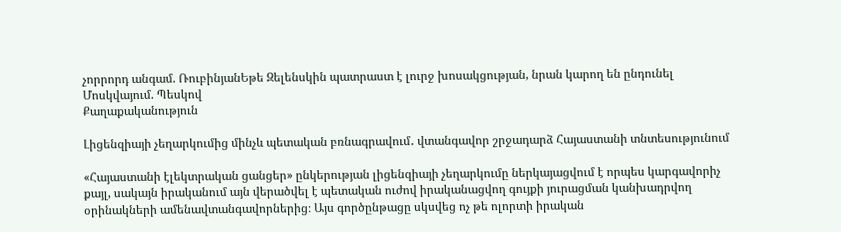չորրորդ անգամ. ՌուբինյանԵթե Զելենսկին պատրաստ է լուրջ խոսակցության, նրան կարող են ընդունել Մոսկվայում. Պեսկով
Քաղաքականություն

Լիցենզիայի չեղարկումից մինչև պետական բռնագրավում․ վտանգավոր շրջադարձ Հայաստանի տնտեսությունում

«Հայաստանի էլեկտրական ցանցեր» ընկերության լիցենզիայի չեղարկումը ներկայացվում է որպես կարգավորիչ քայլ, սակայն իրականում այն վերածվել է պետական ուժով իրականացվող գույքի յուրացման կանխադրվող օրինակների ամենավտանգավորներից։ Այս գործընթացը սկսվեց ոչ թե ոլորտի իրական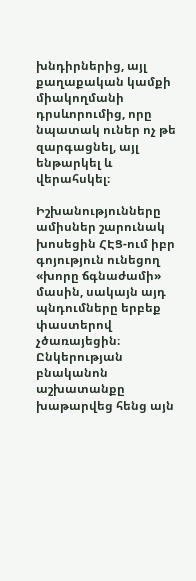խնդիրներից, այլ քաղաքական կամքի միակողմանի դրսևորումից, որը նպատակ ուներ ոչ թե զարգացնել, այլ ենթարկել և վերահսկել։

Իշխանությունները ամիսներ շարունակ խոսեցին ՀԷՑ-ում իբր գոյություն ունեցող «խորը ճգնաժամի» մասին, սակայն այդ պնդումները երբեք փաստերով չծառայեցին։ Ընկերության բնականոն աշխատանքը խաթարվեց հենց այն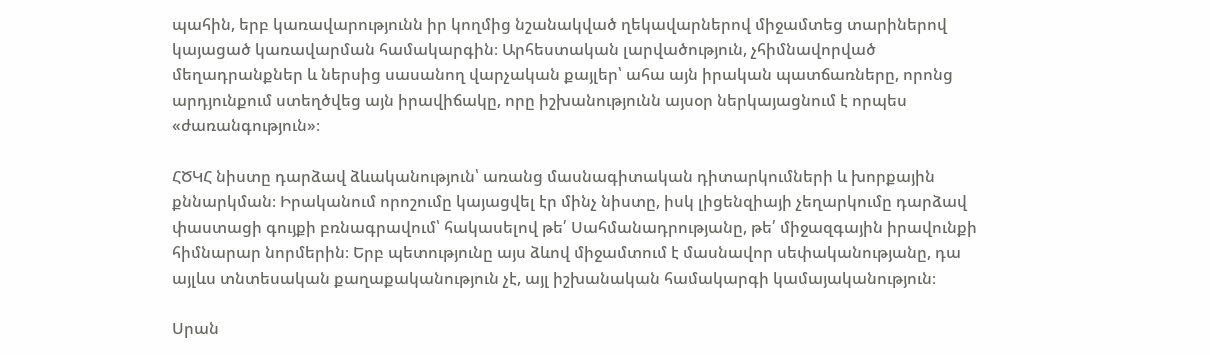պահին, երբ կառավարությունն իր կողմից նշանակված ղեկավարներով միջամտեց տարիներով կայացած կառավարման համակարգին։ Արհեստական լարվածություն, չհիմնավորված մեղադրանքներ և ներսից սասանող վարչական քայլեր՝ ահա այն իրական պատճառները, որոնց արդյունքում ստեղծվեց այն իրավիճակը, որը իշխանությունն այսօր ներկայացնում է որպես «ժառանգություն»։

ՀԾԿՀ նիստը դարձավ ձևականություն՝ առանց մասնագիտական դիտարկումների և խորքային քննարկման։ Իրականում որոշումը կայացվել էր մինչ նիստը, իսկ լիցենզիայի չեղարկումը դարձավ փաստացի գույքի բռնագրավում՝ հակասելով թե՛ Սահմանադրությանը, թե՛ միջազգային իրավունքի հիմնարար նորմերին։ Երբ պետությունը այս ձևով միջամտում է մասնավոր սեփականությանը, դա այլևս տնտեսական քաղաքականություն չէ, այլ իշխանական համակարգի կամայականություն։

Սրան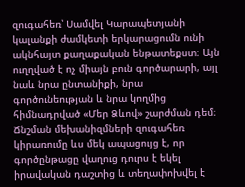զուգահեռ՝ Սամվել Կարապետյանի կալանքի ժամկետի երկարացումն ունի ակնհայտ քաղաքական ենթատեքստ։ Այն ուղղված է ոչ միայն բուն գործարարի, այլ նաև նրա ընտանիքի, նրա գործունեության և նրա կողմից հիմնադրված «Մեր Ձևով» շարժման դեմ։ Ճնշման մեխանիզմների զուգահեռ կիրառումը ևս մեկ ապացույց է, որ գործընթացը վաղուց դուրս է եկել իրավական դաշտից և տեղափոխվել է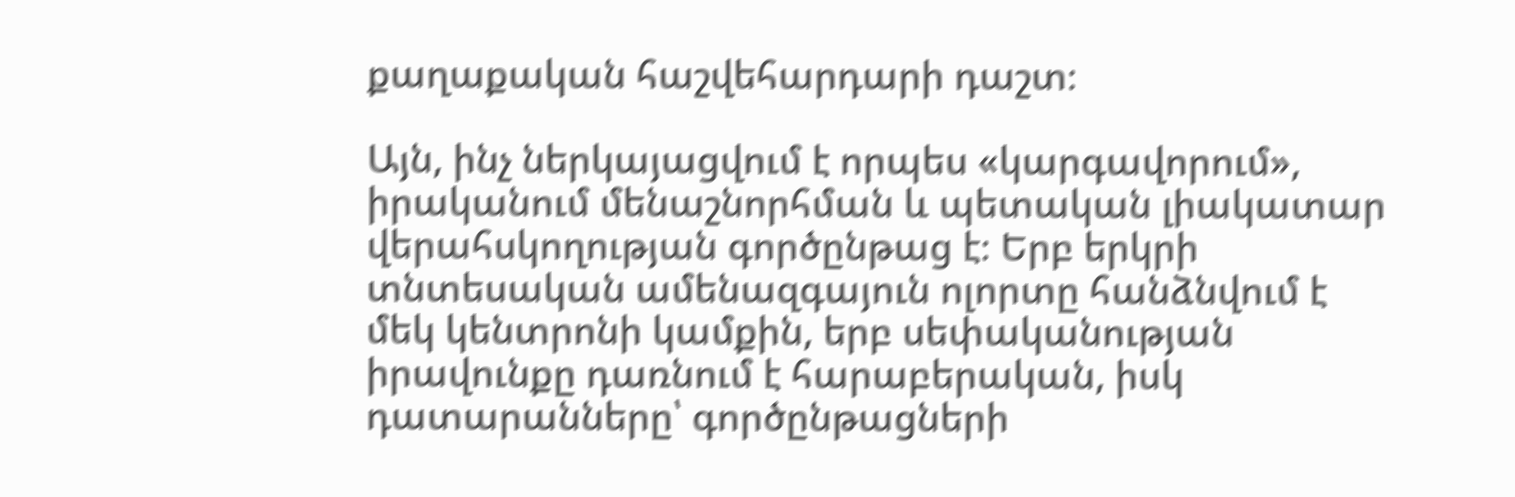քաղաքական հաշվեհարդարի դաշտ։

Այն, ինչ ներկայացվում է որպես «կարգավորում», իրականում մենաշնորհման և պետական լիակատար վերահսկողության գործընթաց է։ Երբ երկրի տնտեսական ամենազգայուն ոլորտը հանձնվում է մեկ կենտրոնի կամքին, երբ սեփականության իրավունքը դառնում է հարաբերական, իսկ դատարանները՝ գործընթացների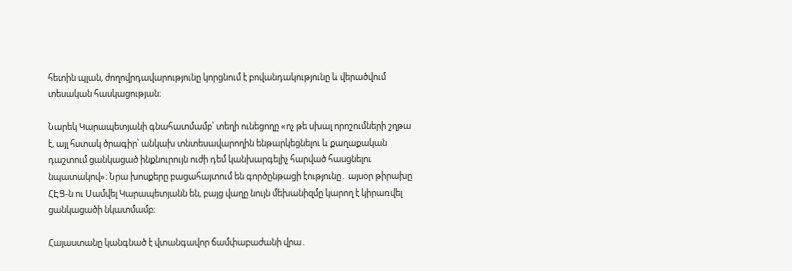հետին պլան, ժողովրդավարությունը կորցնում է բովանդակությունը և վերածվում տեսական հասկացության։

Նարեկ Կարապետյանի գնահատմամբ՝ տեղի ունեցողը «ոչ թե սխալ որոշումների շղթա է, այլ հստակ ծրագիր՝ անկախ տնտեսավարողին ենթարկեցնելու և քաղաքական դաշտում ցանկացած ինքնուրույն ուժի դեմ կանխարգելիչ հարված հասցնելու նպատակով»։ Նրա խոսքերը բացահայտում են գործընթացի էությունը․ այսօր թիրախը ՀԷՑ-ն ու Սամվել Կարապետյանն են, բայց վաղը նույն մեխանիզմը կարող է կիրառվել ցանկացածի նկատմամբ։

Հայաստանը կանգնած է վտանգավոր ճամփաբաժանի վրա․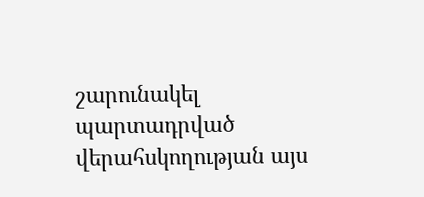շարունակել պարտադրված վերահսկողության այս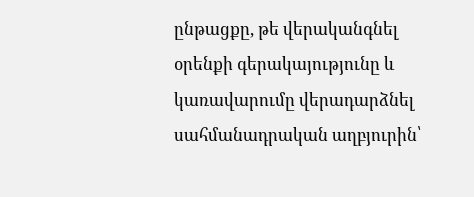ընթացքը, թե վերականգնել օրենքի գերակայությունը և կառավարումը վերադարձնել սահմանադրական աղբյուրին՝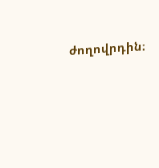ժողովրդին։